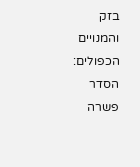בזק והמנויים הכפולים: הסדר פשרה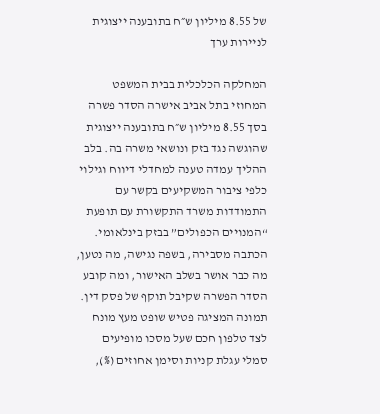של 8.55 מיליון ש״ח בתובענה ייצוגית לניירות ערך

המחלקה הכלכלית בבית המשפט המחוזי בתל אביב אישרה הסדר פשרה בסך 8.55 מיליון ש״ח בתובענה ייצוגית שהוגשה נגד בזק ונושאי משרה בה. בלב ההליך עמדה טענה למחדלי דיווח וגילוי כלפי ציבור המשקיעים בקשר עם התמודדות משרד התקשורת עם תופעת “המנויים הכפולים” בבזק בינלאומי. הכתבה מסבירה, בשפה נגישה, מה נטען, מה כבר אושר בשלב האישור, ומה קובע הסדר הפשרה שקיבל תוקף של פסק דין.
תמונה המציגה פטיש שופט מעץ מונח לצד טלפון חכם שעל מסכו מופיעים סמלי עגלת קניות וסימן אחוזים (%),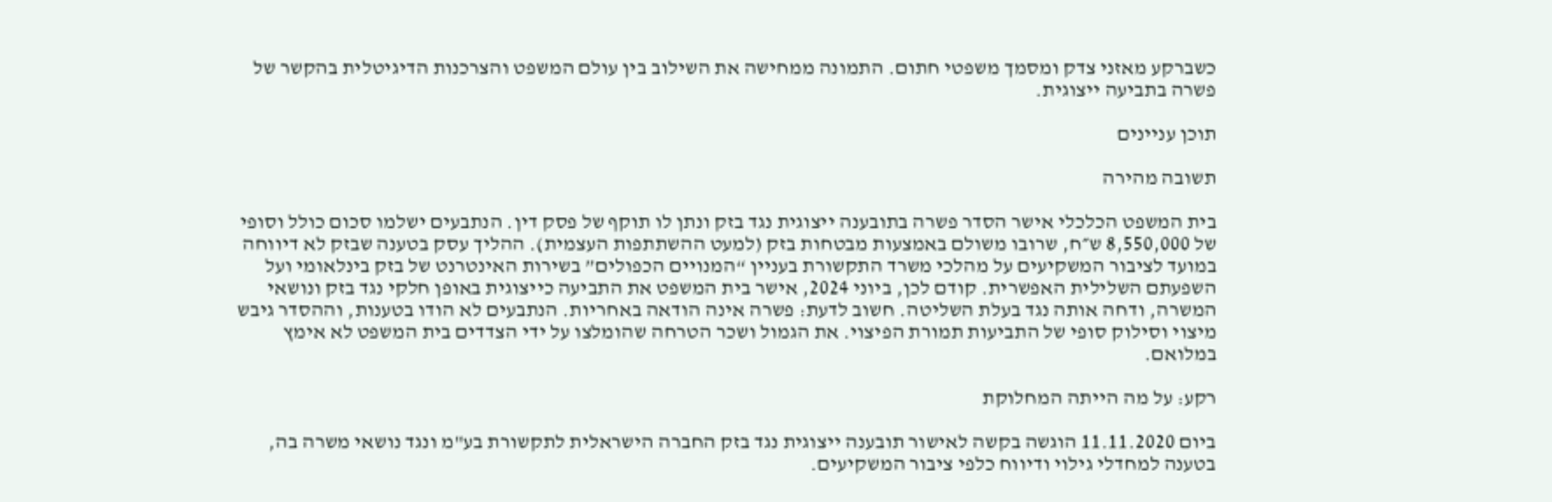כשברקע מאזני צדק ומסמך משפטי חתום. התמונה ממחישה את השילוב בין עולם המשפט והצרכנות הדיגיטלית בהקשר של פשרה בתביעה ייצוגית.

תוכן עניינים

תשובה מהירה

בית המשפט הכלכלי אישר הסדר פשרה בתובענה ייצוגית נגד בזק ונתן לו תוקף של פסק דין. הנתבעים ישלמו סכום כולל וסופי של 8,550,000 ש״ח, שרובו משולם באמצעות מבטחות בזק (למעט ההשתתפות העצמית). ההליך עסק בטענה שבזק לא דיווחה במועד לציבור המשקיעים על מהלכי משרד התקשורת בעניין “המנויים הכפולים” בשירות האינטרנט של בזק בינלאומי ועל השפעתם השלילית האפשרית. קודם לכן, ביוני 2024, אישר בית המשפט את התביעה כייצוגית באופן חלקי נגד בזק ונושאי המשרה, ודחה אותה נגד בעלת השליטה. חשוב לדעת: פשרה אינה הודאה באחריות. הנתבעים לא הודו בטענות, וההסדר גיבש מיצוי וסילוק סופי של התביעות תמורת הפיצוי. את הגמול ושכר הטרחה שהומלצו על ידי הצדדים בית המשפט לא אימץ במלואם.

רקע: על מה הייתה המחלוקת

ביום 11.11.2020 הוגשה בקשה לאישור תובענה ייצוגית נגד בזק החברה הישראלית לתקשורת בע"מ ונגד נושאי משרה בה, בטענה למחדלי גילוי ודיווח כלפי ציבור המשקיעים.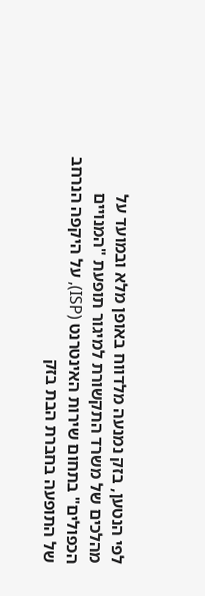לפי הנטען, בזק נמנעה מלדווח באופן מלא ובמועד על מהלכים של משרד התקשורת למיגור תופעת "המנויים הכפולים" בתחום שירות האינטרנט (ISP), על היקפה הנרחב של התופעה בחברת הבת בזק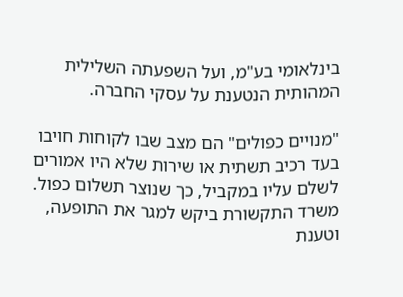בינלאומי בע"מ, ועל השפעתה השלילית המהותית הנטענת על עסקי החברה.

"מנויים כפולים" הם מצב שבו לקוחות חויבו בעד רכיב תשתית או שירות שלא היו אמורים לשלם עליו במקביל, כך שנוצר תשלום כפול. משרד התקשורת ביקש למגר את התופעה, וטענת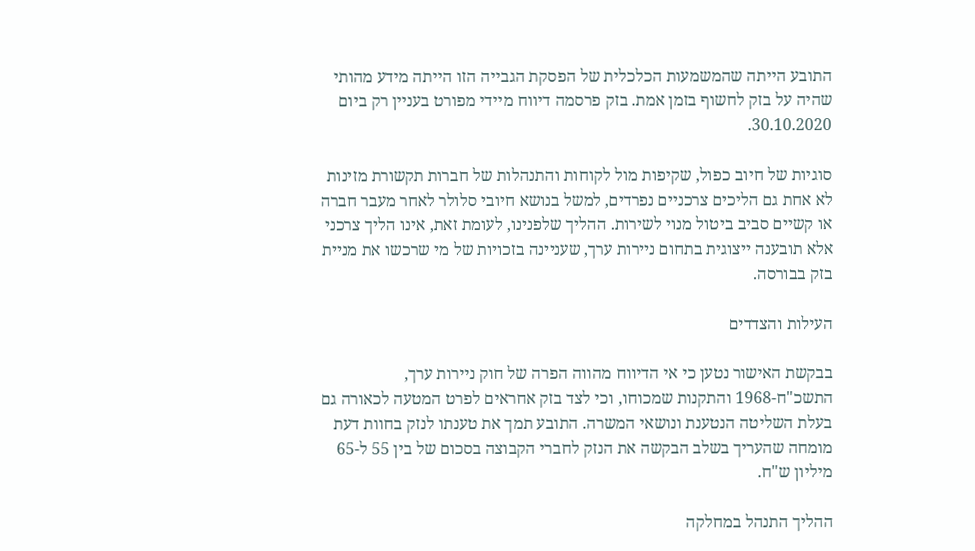התובע הייתה שהמשמעות הכלכלית של הפסקת הגבייה הזו הייתה מידע מהותי שהיה על בזק לחשוף בזמן אמת. בזק פרסמה דיווח מיידי מפורט בעניין רק ביום 30.10.2020.

סוגיות של חיוב כפול, שקיפות מול לקוחות והתנהלות של חברות תקשורת מזינות לא אחת גם הליכים צרכניים נפרדים, למשל בנושא חיובי סלולר לאחר מעבר חברה או קשיים סביב ביטול מנוי לשירות. ההליך שלפנינו, לעומת זאת, אינו הליך צרכני אלא תובענה ייצוגית בתחום ניירות ערך, שעניינה בזכויות של מי שרכשו את מניית בזק בבורסה.

העילות והצדדים

בבקשת האישור נטען כי אי הדיווח מהווה הפרה של חוק ניירות ערך, התשכ"ח-1968 והתקנות שמכוחו, וכי לצד בזק אחראים לפרט המטעה לכאורה גם בעלת השליטה הנטענת ונושאי המשרה. התובע תמך את טענתו לנזק בחוות דעת מומחה שהעריך בשלב הבקשה את הנזק לחברי הקבוצה בסכום של בין 55 ל-65 מיליון ש"ח.

ההליך התנהל במחלקה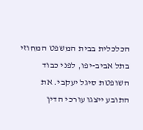הכלכלית בבית המשפט המחוזי בתל אביב-יפו, לפני כבוד השופטת סיגל יעקבי. את התובע ייצגו עורכי הדין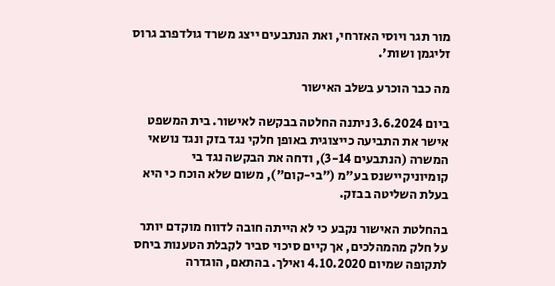מור תגר ויוסי האזרחי, ואת הנתבעים ייצג משרד גולדפרב גרוס זליגמן ושות'.

מה כבר הוכרע בשלב האישור

ביום 3.6.2024 ניתנה החלטה בבקשה לאישור. בית המשפט אישר את התביעה כייצוגית באופן חלקי נגד בזק ונגד נושאי המשרה (הנתבעים 3-14), ודחה את הבקשה נגד בי קומיוניקיישנס בע"מ ("בי-קום"), משום שלא הוכח כי היא בעלת השליטה בבזק.

בהחלטת האישור נקבע כי לא הייתה חובה לדווח מוקדם יותר על חלק מהמהלכים, אך קיים סיכוי סביר לקבלת הטענות ביחס לתקופה שמיום 4.10.2020 ואילך. בהתאם, הוגדרה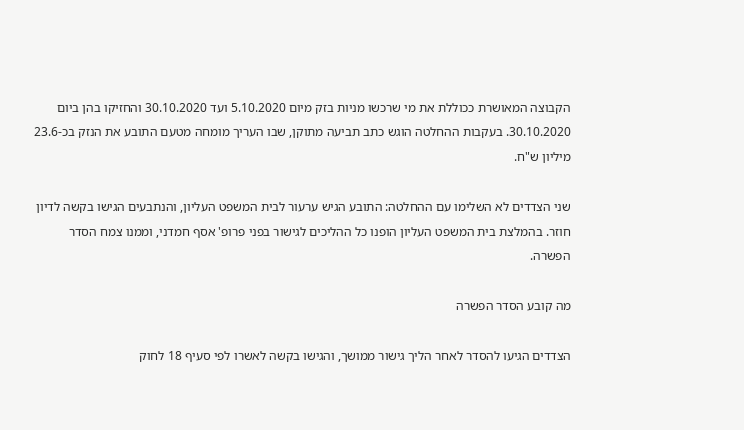הקבוצה המאושרת ככוללת את מי שרכשו מניות בזק מיום 5.10.2020 ועד 30.10.2020 והחזיקו בהן ביום 30.10.2020. בעקבות ההחלטה הוגש כתב תביעה מתוקן, שבו העריך מומחה מטעם התובע את הנזק בכ-23.6 מיליון ש"ח.

שני הצדדים לא השלימו עם ההחלטה: התובע הגיש ערעור לבית המשפט העליון, והנתבעים הגישו בקשה לדיון חוזר. בהמלצת בית המשפט העליון הופנו כל ההליכים לגישור בפני פרופ' אסף חמדני, וממנו צמח הסדר הפשרה.

מה קובע הסדר הפשרה

הצדדים הגיעו להסדר לאחר הליך גישור ממושך, והגישו בקשה לאשרו לפי סעיף 18 לחוק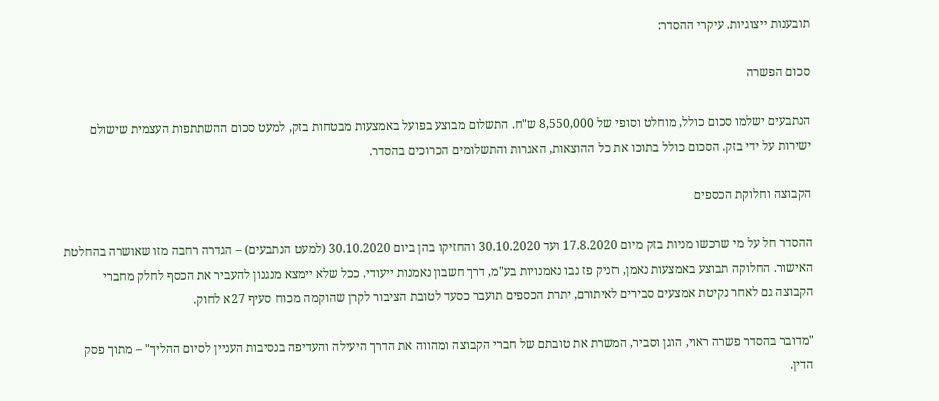תובענות ייצוגיות. עיקרי ההסדר:

סכום הפשרה

הנתבעים ישלמו סכום כולל, מוחלט וסופי של 8,550,000 ש"ח. התשלום מבוצע בפועל באמצעות מבטחות בזק, למעט סכום ההשתתפות העצמית שישולם ישירות על ידי בזק. הסכום כולל בתוכו את כל ההוצאות, האגרות והתשלומים הכרוכים בהסדר.

הקבוצה וחלוקת הכספים

ההסדר חל על מי שרכשו מניות בזק מיום 17.8.2020 ועד 30.10.2020 והחזיקו בהן ביום 30.10.2020 (למעט הנתבעים) – הגדרה רחבה מזו שאושרה בהחלטת האישור. החלוקה תבוצע באמצעות נאמן, רזניק פז נבו נאמנויות בע"מ, דרך חשבון נאמנות ייעודי. ככל שלא יימצא מנגנון להעביר את הכסף לחלק מחברי הקבוצה גם לאחר נקיטת אמצעים סבירים לאיתורם, יתרת הכספים תועבר כסעד לטובת הציבור לקרן שהוקמה מכוח סעיף 27א לחוק.

"מדובר בהסדר פשרה ראוי, הוגן וסביר, המשרת את טובתם של חברי הקבוצה ומהווה את הדרך היעילה והעדיפה בנסיבות העניין לסיום ההליך" – מתוך פסק הדין.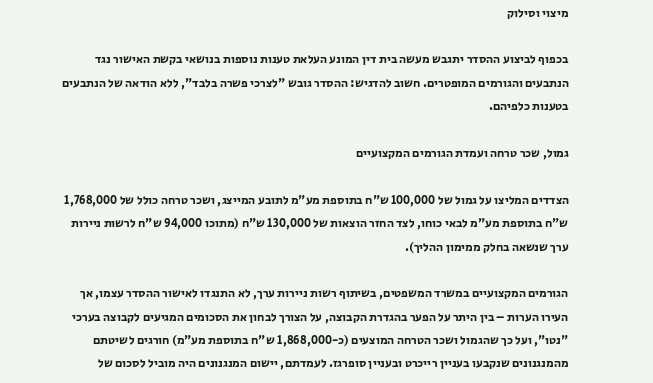מיצוי וסילוק

בכפוף לביצוע ההסדר יתגבש מעשה בית דין המונע העלאת טענות נוספות בנושאי בקשת האישור נגד הנתבעים והגורמים המופטרים. חשוב להדגיש: ההסדר גובש "לצרכי פשרה בלבד", ללא הודאה של הנתבעים בטענות כלפיהם.

גמול, שכר טרחה ועמדת הגורמים המקצועיים

הצדדים המליצו על גמול של 100,000 ש"ח בתוספת מע"מ לתובע המייצג, ושכר טרחה כולל של 1,768,000 ש"ח בתוספת מע"מ לבאי כוחו, לצד החזר הוצאות של 130,000 ש"ח (מתוכו 94,000 ש"ח לרשות ניירות ערך שנשאה בחלק ממימון ההליך).

הגורמים המקצועיים במשרד המשפטים, בשיתוף רשות ניירות ערך, לא התנגדו לאישור ההסדר עצמו, אך העירו הערות – בין היתר על הפער בהגדרת הקבוצה, על הצורך לבחון את הסכומים המגיעים לקבוצה בערכי "נטו", ועל כך שהגמול ושכר הטרחה המוצעים (כ-1,868,000 ש"ח בתוספת מע"מ) חורגים לשיטתם מהמנגנונים שנקבעו בעניין רייכרט ובעניין סופרגז. לעמדתם, יישום המנגנונים היה מוביל לסכום של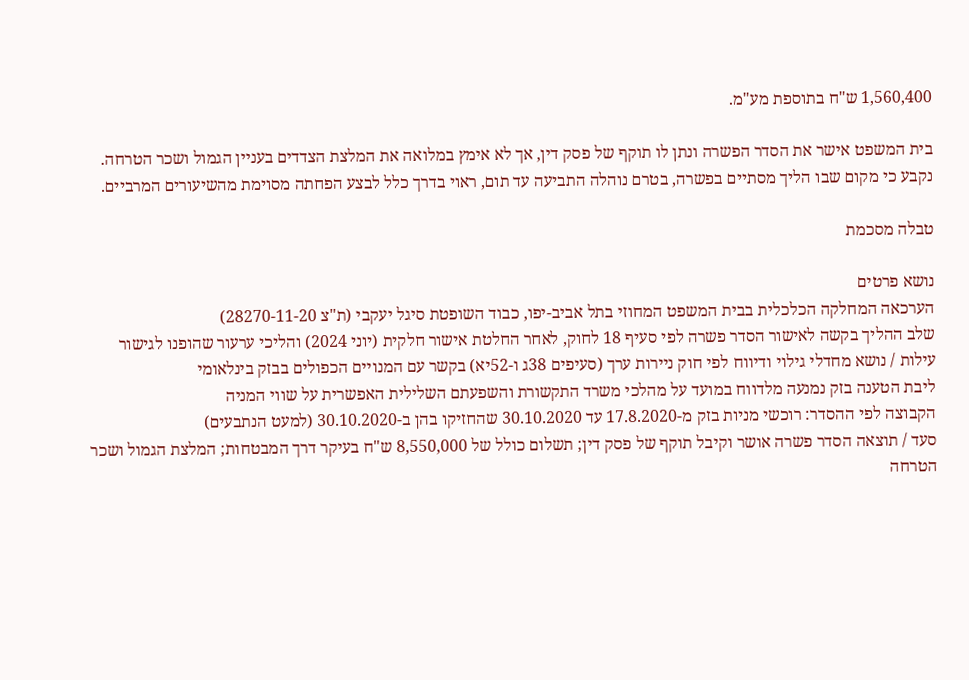1,560,400 ש"ח בתוספת מע"מ.

בית המשפט אישר את הסדר הפשרה ונתן לו תוקף של פסק דין, אך לא אימץ במלואה את המלצת הצדדים בעניין הגמול ושכר הטרחה. נקבע כי מקום שבו הליך מסתיים בפשרה, בטרם נוהלה התביעה עד תום, ראוי בדרך כלל לבצע הפחתה מסוימת מהשיעורים המרביים.

טבלה מסכמת

נושא פרטים
הערכאה המחלקה הכלכלית בבית המשפט המחוזי בתל אביב-יפו, כבוד השופטת סיגל יעקבי (ת"צ 28270-11-20)
שלב ההליך בקשה לאישור הסדר פשרה לפי סעיף 18 לחוק, לאחר החלטת אישור חלקית (יוני 2024) והליכי ערעור שהופנו לגישור
עילות / נושא מחדלי גילוי ודיווח לפי חוק ניירות ערך (סעיפים 38ג ו-52יא) בקשר עם המנויים הכפולים בבזק בינלאומי
ליבת הטענה בזק נמנעה מלדווח במועד על מהלכי משרד התקשורת והשפעתם השלילית האפשרית על שווי המניה
הקבוצה לפי ההסדר: רוכשי מניות בזק מ-17.8.2020 עד 30.10.2020 שהחזיקו בהן ב-30.10.2020 (למעט הנתבעים)
סעד / תוצאה הסדר פשרה אושר וקיבל תוקף של פסק דין; תשלום כולל של 8,550,000 ש"ח בעיקר דרך המבטחות; המלצת הגמול ושכר הטרחה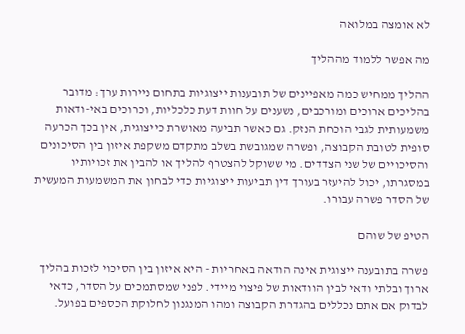לא אומצה במלואה

מה אפשר ללמוד מההליך

ההליך ממחיש כמה מאפיינים של תובענות ייצוגיות בתחום ניירות ערך: מדובר בהליכים ארוכים ומורכבים, נשענים על חוות דעת כלכליות, וכרוכים באי-ודאות משמעותית לגבי הוכחת הנזק. גם כאשר תביעה מאושרת כייצוגית, אין בכך הכרעה סופית לטובת הקבוצה, ופשרה שמגובשת בשלב מתקדם משקפת איזון בין הסיכונים והסיכויים של שני הצדדים. מי ששוקל להצטרף להליך או להבין את זכויותיו במסגרתו, יכול להיעזר בעורך דין תביעות ייצוגיות כדי לבחון את המשמעות המעשית של הסדר פשרה עבורו.

הטיפ של שוהם

פשרה בתובענה ייצוגית אינה הודאה באחריות - היא איזון בין הסיכוי לזכות בהליך ארוך ובלתי ודאי לבין הוודאות של פיצוי מיידי. לפני שמסתמכים על הסדר, כדאי לבדוק אם אתם נכללים בהגדרת הקבוצה ומהו המנגנון לחלוקת הכספים בפועל.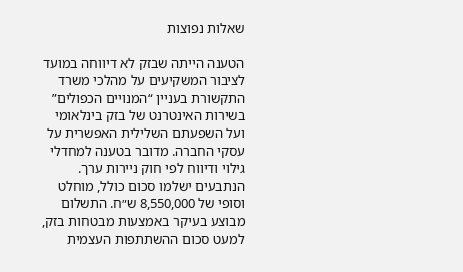שאלות נפוצות

הטענה הייתה שבזק לא דיווחה במועד לציבור המשקיעים על מהלכי משרד התקשורת בעניין “המנויים הכפולים” בשירות האינטרנט של בזק בינלאומי ועל השפעתם השלילית האפשרית על עסקי החברה. מדובר בטענה למחדלי גילוי ודיווח לפי חוק ניירות ערך.
הנתבעים ישלמו סכום כולל, מוחלט וסופי של 8,550,000 ש״ח. התשלום מבוצע בעיקר באמצעות מבטחות בזק, למעט סכום ההשתתפות העצמית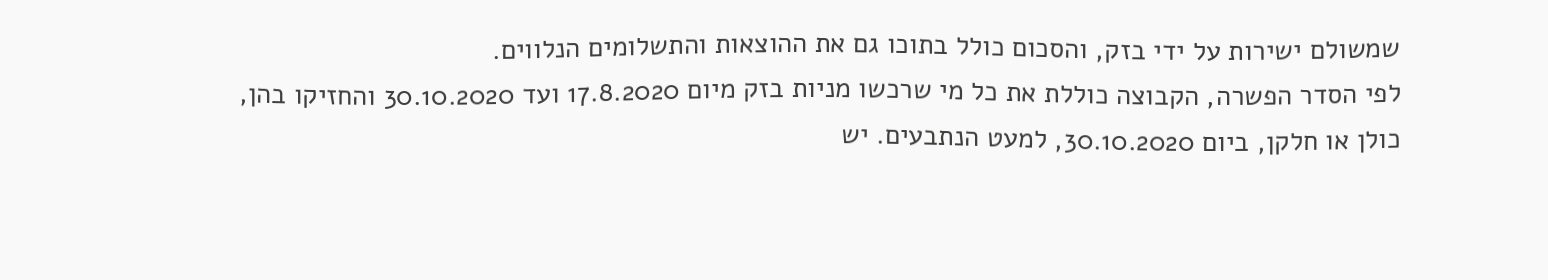שמשולם ישירות על ידי בזק, והסכום כולל בתוכו גם את ההוצאות והתשלומים הנלווים.
לפי הסדר הפשרה, הקבוצה כוללת את כל מי שרכשו מניות בזק מיום 17.8.2020 ועד 30.10.2020 והחזיקו בהן, כולן או חלקן, ביום 30.10.2020, למעט הנתבעים. יש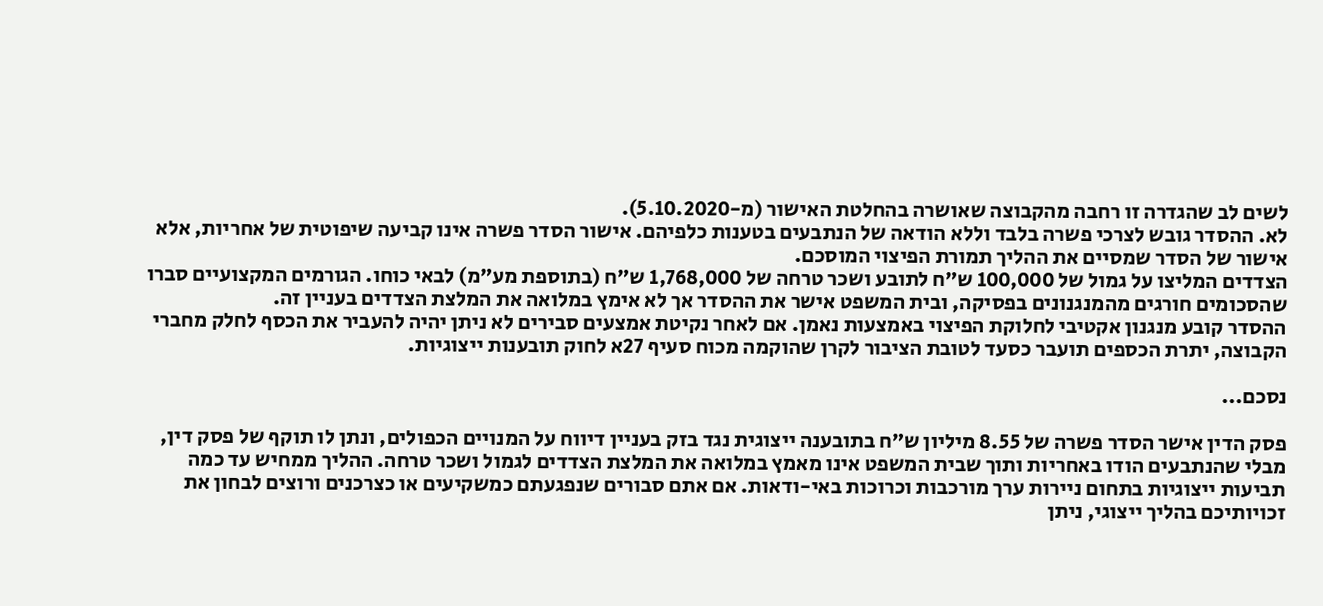לשים לב שהגדרה זו רחבה מהקבוצה שאושרה בהחלטת האישור (מ-5.10.2020).
לא. ההסדר גובש לצרכי פשרה בלבד וללא הודאה של הנתבעים בטענות כלפיהם. אישור הסדר פשרה אינו קביעה שיפוטית של אחריות, אלא אישור של הסדר שמסיים את ההליך תמורת הפיצוי המוסכם.
הצדדים המליצו על גמול של 100,000 ש״ח לתובע ושכר טרחה של 1,768,000 ש״ח (בתוספת מע״מ) לבאי כוחו. הגורמים המקצועיים סברו שהסכומים חורגים מהמנגנונים בפסיקה, ובית המשפט אישר את ההסדר אך לא אימץ במלואה את המלצת הצדדים בעניין זה.
ההסדר קובע מנגנון אקטיבי לחלוקת הפיצוי באמצעות נאמן. אם לאחר נקיטת אמצעים סבירים לא ניתן יהיה להעביר את הכסף לחלק מחברי הקבוצה, יתרת הכספים תועבר כסעד לטובת הציבור לקרן שהוקמה מכוח סעיף 27א לחוק תובענות ייצוגיות.

נסכם...

פסק הדין אישר הסדר פשרה של 8.55 מיליון ש״ח בתובענה ייצוגית נגד בזק בעניין דיווח על המנויים הכפולים, ונתן לו תוקף של פסק דין, מבלי שהנתבעים הודו באחריות ותוך שבית המשפט אינו מאמץ במלואה את המלצת הצדדים לגמול ושכר טרחה. ההליך ממחיש עד כמה תביעות ייצוגיות בתחום ניירות ערך מורכבות וכרוכות באי-ודאות. אם אתם סבורים שנפגעתם כמשקיעים או כצרכנים ורוצים לבחון את זכויותיכם בהליך ייצוגי, ניתן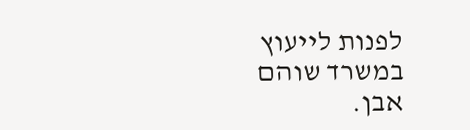לפנות לייעוץ במשרד שוהם אבן.